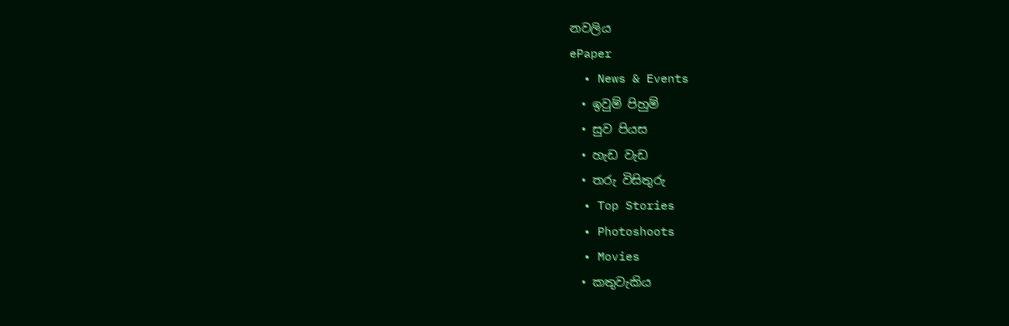නවලිය
ePaper
  • News & Events
  • ඉවුම් පිහුම්
  • සුව පියස
  • හැඩ වැඩ
  • තරු විසිතුරු
  • Top Stories
  • Photoshoots
  • Movies
  • කතුවැකිය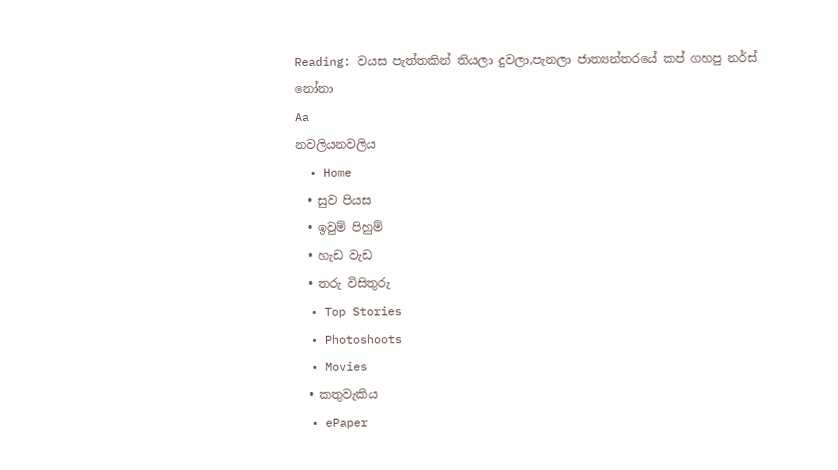Reading: වයස පැත්තකින් තියලා දුවලා,පැනලා ජාත්‍යන්තරයේ කප් ගහපු නර්ස් නෝනා
Aa
නවලියනවලිය
  • Home
  • සුව පියස
  • ඉවුම් පිහුම්
  • හැඩ වැඩ
  • තරු විසිතුරු
  • Top Stories
  • Photoshoots
  • Movies
  • කතුවැකිය
  • ePaper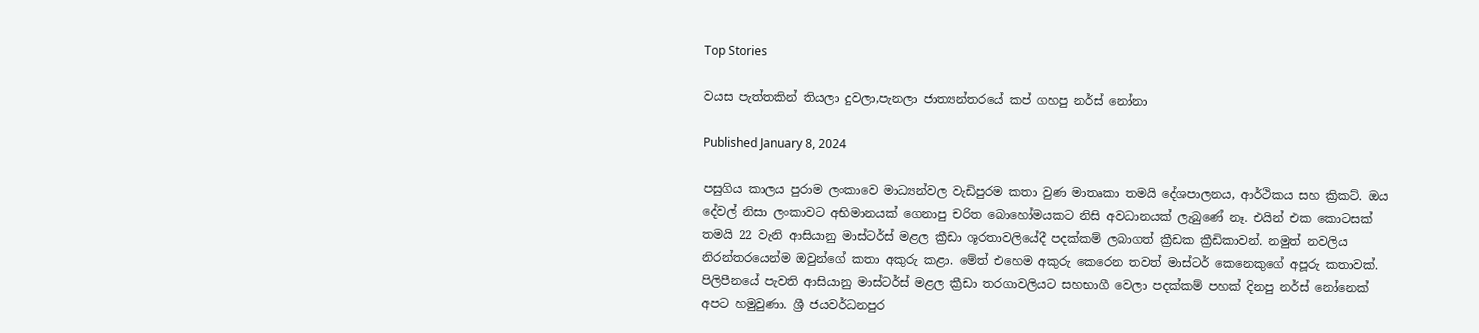Top Stories

වයස පැත්තකින් තියලා දුවලා,පැනලා ජාත්‍යන්තරයේ කප් ගහපු නර්ස් නෝනා

Published January 8, 2024

පසුගිය කාලය පුරාම ලංකාවෙ මාධ්‍යන්වල වැඩිපුරම කතා වුණ මාතෘකා තමයි දේශපාලනය, ආර්ථිකය සහ ක්‍රිකට්. ඔය දේවල් නිසා ලංකාවට අභිමානයක් ගෙනාපු චරිත බොහෝමයකට නිසි අවධානයක් ලැබුණේ නෑ. එයින් එක කොටසක් තමයි 22 වැනි ආසියානු මාස්ටර්ස් මළල ක්‍රීඩා ශූරතාවලියේදී පදක්කම් ලබාගත් ක්‍රීඩක ක්‍රීඩිකාවන්. නමුත් නවලිය නිරන්තරයෙන්ම ඔවුන්ගේ කතා අකුරු කළා. මේත් එහෙම අකුරු කෙරෙන තවත් මාස්ටර් කෙනෙකුගේ අපූරු කතාවක්. පිලිපීනයේ පැවති ආසියානු මාස්ටර්ස් මළල ක්‍රීඩා තරගාවලියට සහභාගී වෙලා පදක්කම් පහක් දිනපු නර්ස් නෝනෙක් අපට හමුවුණා. ශ්‍රී ජයවර්ධනපුර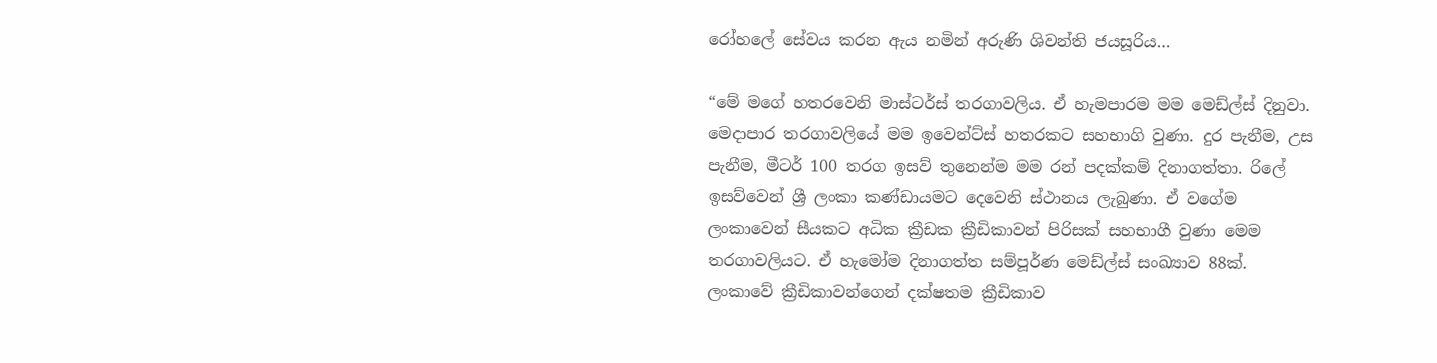රෝහලේ සේවය කරන ඇය නමින් අරුණි ශිවන්ති ජයසූරිය…

“මේ මගේ හතරවෙනි මාස්ටර්ස් තරගාවලිය. ඒ හැමපාරම මම මෙඩ්ල්ස් දිනුවා. මෙදාපාර තරගාවලියේ මම ඉවෙන්ට්ස් හතරකට සහභාගි වුණා. දුර පැනීම, උස පැනීම, මීටර් 100 තරග ඉසව් තුනෙන්ම මම රන් පදක්කම් දිනාගත්තා. රිලේ ඉසව්වෙන් ශ්‍රී ලංකා කණ්ඩායමට දෙවෙනි ස්ථානය ලැබුණා. ඒ වගේම ලංකාවෙන් සීයකට අධික ක්‍රීඩක ක්‍රීඩිකාවන් පිරිසක් සහභාගී වුණා මෙම තරගාවලියට. ඒ හැමෝම දිනාගත්ත සම්පූර්ණ මෙඩ්ල්ස් සංඛ්‍යාව 88ක්. ලංකාවේ ක්‍රීඩිකාවන්ගෙන් දක්ෂතම ක්‍රීඩිකාව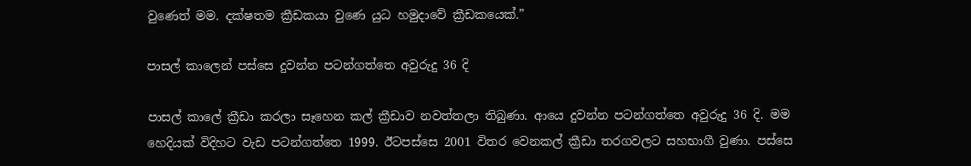වුණෙත් මම. දක්ෂතම ක්‍රීඩකයා වුණෙ යුධ හමුදාවේ ක්‍රීඩකයෙක්.”

පාසල් කාලෙන් පස්සෙ දුවන්න පටන්ගත්තෙ අවුරුදු 36 දි

පාසල් කාලේ ක්‍රීඩා කරලා සෑහෙන කල් ක්‍රීඩාව නවත්තලා තිබුණා. ආයෙ දුවන්න පටන්ගත්තෙ අවුරුදු 36 දි. මම හෙදියක් විදිහට වැඩ පටන්ගත්තෙ 1999. ඊටපස්සෙ 2001 විතර වෙනකල් ක්‍රීඩා තරගවලට සහභාගී වුණා. පස්සෙ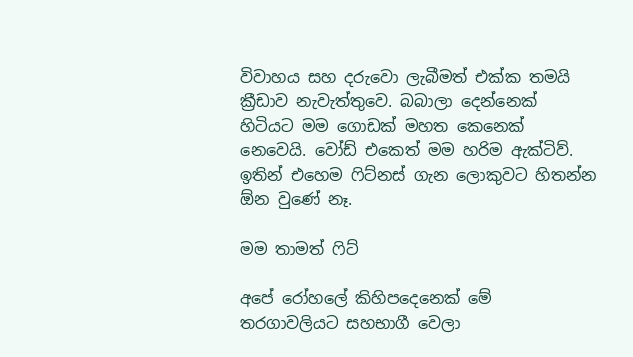විවාහය සහ දරුවො ලැබීමත් එක්ක තමයි ක්‍රීඩාව නැවැත්තුවෙ. බබාලා දෙන්නෙක් හිටියට මම ගොඩක් මහත කෙනෙක් නෙවෙයි. වෝඩ් එකෙත් මම හරිම ඇක්ටිව්. ඉතින් එහෙම ෆිට්නස් ගැන ලොකුවට හිතන්න ඕන වුණේ නෑ.

මම තාමත් ෆිට්

අපේ රෝහලේ කිහිපදෙනෙක් මේ තරගාවලියට සහභාගී වෙලා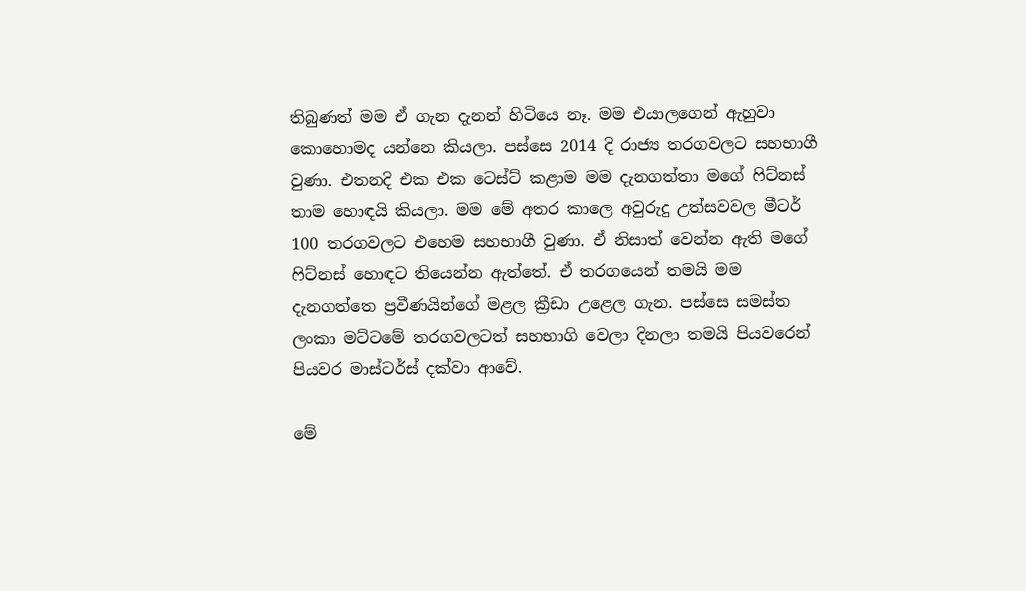තිබුණත් මම ඒ ගැන දැනන් හිටියෙ නෑ. මම එයාලගෙන් ඇහුවා කොහොමද යන්නෙ කියලා. පස්සෙ 2014 දි රාජ්‍ය තරගවලට සහභාගී වුණා. එතනදි එක එක ටෙස්ට් කළාම මම දැනගත්තා මගේ ෆිට්නස් තාම හොඳයි කියලා. මම මේ අතර කාලෙ අවුරුදු උත්සවවල මීටර් 100 තරගවලට එහෙම සහභාගී වුණා. ඒ නිසාත් වෙන්න ඇති මගේ ෆිට්නස් හොඳට තියෙන්න ඇත්තේ. ඒ තරගයෙන් තමයි මම දැනගත්තෙ ප්‍රවීණයින්ගේ මළල ක්‍රීඩා උළෙල ගැන. පස්සෙ සමස්ත ලංකා මට්ටමේ තරගවලටත් සහභාගි වෙලා දිනලා තමයි පියවරෙන් පියවර මාස්ටර්ස් දක්වා ආවේ.

මේ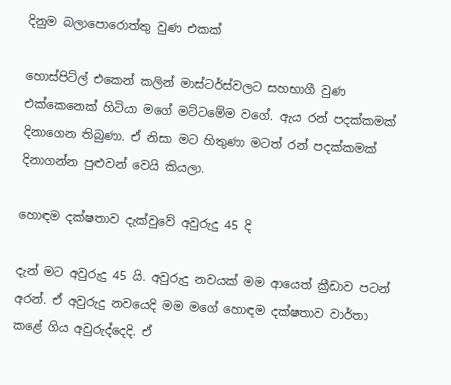දිනුම බලාපොරොත්තු වුණ එකක්

හොස්පිට්ල් එකෙන් කලින් මාස්ටර්ස්වලට සහභාගී වුණ එක්කෙනෙක් හිටියා මගේ මට්ටමේම වගේ. ඇය රන් පදක්කමක් දිනාගෙන තිබුණා. ඒ නිසා මට හිතුණා මටත් රන් පදක්කමක් දිනාගන්න පුළුවන් වෙයි කියලා.

හොඳම දක්ෂතාව දැක්වුවේ අවුරුදු 45 දි

දැන් මට අවුරුදු 45 යි. අවුරුදු නවයක් මම ආයෙත් ක්‍රීඩාව පටන් අරන්. ඒ අවුරුදු නවයෙදි මම මගේ හොඳම දක්ෂතාව වාර්තා කළේ ගිය අවුරුද්දෙදි. ඒ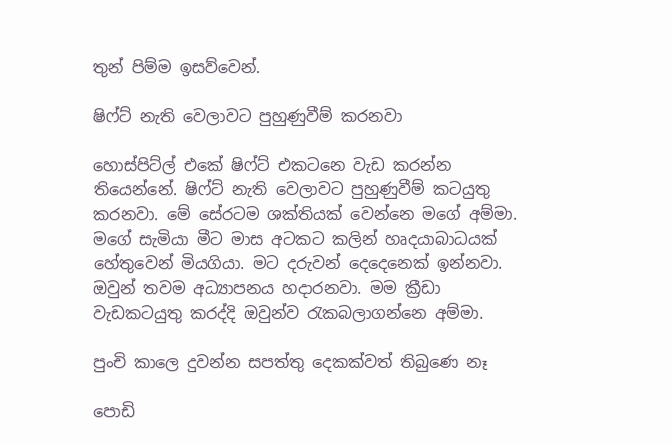තුන් පිම්ම ඉසව්වෙන්.

ෂිෆ්ට් නැති වෙලාවට පුහුණුවීම් කරනවා

හොස්පිට්ල් එකේ ෂිෆ්ට් එකටනෙ වැඩ කරන්න තියෙන්නේ. ෂිෆ්ට් නැති වෙලාවට පුහුණුවීම් කටයුතු කරනවා. මේ සේරටම ශක්තියක් වෙන්නෙ මගේ අම්මා. මගේ සැමියා මීට මාස අටකට කලින් හෘදයාබාධයක් හේතුවෙන් මියගියා. මට දරුවන් දෙදෙනෙක් ඉන්නවා. ඔවුන් තවම අධ්‍යාපනය හදාරනවා. මම ක්‍රීඩා වැඩකටයුතු කරද්දි ඔවුන්ව රැකබලාගන්නෙ අම්මා.

පුංචි කාලෙ දුවන්න සපත්තු දෙකක්වත් තිබුණෙ නෑ

පොඩි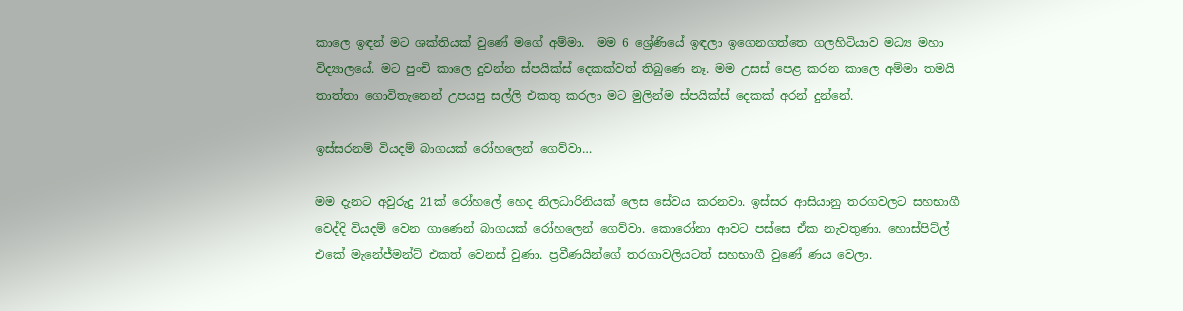කාලෙ ඉඳන් මට ශක්තියක් වුණේ මගේ අම්මා.  මම 6 ශ්‍රේණියේ ඉඳලා ඉගෙනගත්තෙ ගලහිටියාව මධ්‍ය මහා විද්‍යාලයේ. මට පුංචි කාලෙ දුවන්න ස්පයික්ස් දෙකක්වත් තිබුණෙ නෑ. මම උසස් පෙළ කරන කාලෙ අම්මා තමයි තාත්තා ගොවිතැනෙන් උපයපු සල්ලි එකතු කරලා මට මුලින්ම ස්පයික්ස් දෙකක් අරන් දුන්නේ.

ඉස්සරනම් වියදම් බාගයක් රෝහලෙන් ගෙව්වා…

මම දැනට අවුරුදු 21ක් රෝහලේ හෙද නිලධාරිනියක් ලෙස සේවය කරනවා. ඉස්සර ආසියානු තරගවලට සහභාගී වෙද්දි වියදම් වෙන ගාණෙන් බාගයක් රෝහලෙන් ගෙව්වා. කොරෝනා ආවට පස්සෙ ඒක නැවතුණා. හොස්පිට්ල් එකේ මැනේජ්මන්ට් එකත් වෙනස් වුණා. ප්‍රවීණයින්ගේ තරගාවලියටත් සහභාගී වුණේ ණය වෙලා.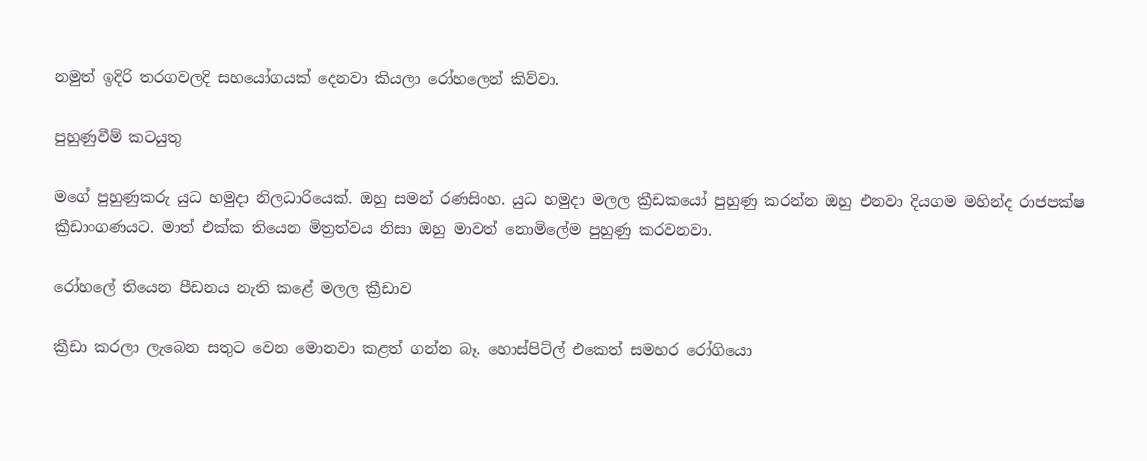නමුත් ඉදිරි තරගවලදි සහයෝගයක් දෙනවා කියලා රෝහලෙන් කිව්වා.

පුහුණුවීම් කටයුතු

මගේ පුහුණුකරු යුධ හමුදා නිලධාරියෙක්. ඔහු සමන් රණසිංහ. යුධ හමුදා මලල ක්‍රීඩකයෝ පුහුණු කරන්න ඔහු එනවා දියගම මහින්ද රාජපක්ෂ ක්‍රීඩාංගණයට. මාත් එක්ක තියෙන මිත්‍රත්වය නිසා ඔහු මාවත් නොමිලේම පුහුණු කරවනවා.

රෝහලේ තියෙන පීඩනය නැති කළේ මලල ක්‍රීඩාව

ක්‍රීඩා කරලා ලැබෙන සතුට වෙන මොනවා කළත් ගන්න බෑ. හොස්පිට්ල් එකෙත් සමහර රෝගියො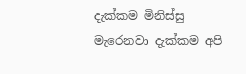දැක්කම මිනිස්සු මැරෙනවා දැක්කම අපි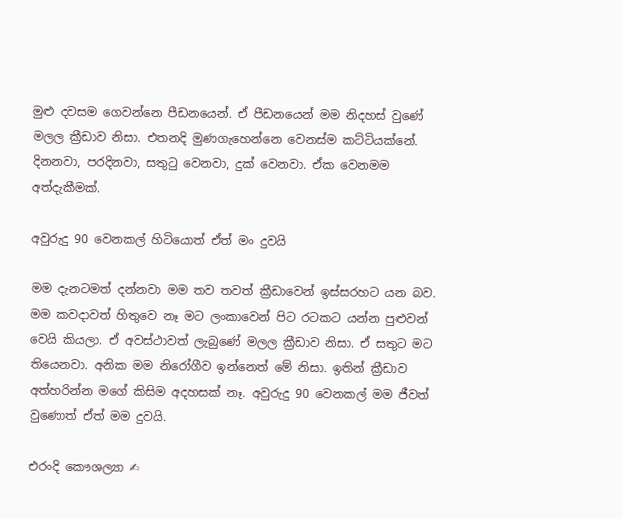මුළු දවසම ගෙවන්නෙ පීඩනයෙන්. ඒ පීඩනයෙන් මම නිදහස් වුණේ මලල ක්‍රීඩාව නිසා. එතනදි මුණගැහෙන්නෙ වෙනස්ම කට්ටියක්නේ. දිනනවා, පරදිනවා, සතුටු වෙනවා, දුක් වෙනවා. ඒක වෙනමම අත්දැකීමක්.

අවුරුදු 90 වෙනකල් හිටියොත් ඒත් මං දුවයි

මම දැනටමත් දන්නවා මම තව තවත් ක්‍රීඩාවෙන් ඉස්සරහට යන බව. මම කවදාවත් හිතුවෙ නෑ මට ලංකාවෙන් පිට රටකට යන්න පුළුවන් වෙයි කියලා. ඒ අවස්ථාවත් ලැබුණේ මලල ක්‍රීඩාව නිසා. ඒ සතුට මට තියෙනවා. අනික මම නිරෝගීව ඉන්නෙත් මේ නිසා. ඉතින් ක්‍රීඩාව අත්හරින්න මගේ කිසිම අදහසක් නෑ. අවුරුදු 90 වෙනකල් මම ජීවත් වුණොත් ඒත් මම දුවයි.

එරංදි කෞශල්‍යා ✍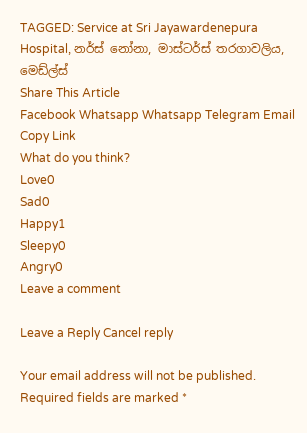TAGGED: Service at Sri Jayawardenepura Hospital, නර්ස් නෝනා, මාස්ටර්ස් තරගාවලිය, මෙඩ්ල්ස්
Share This Article
Facebook Whatsapp Whatsapp Telegram Email Copy Link
What do you think?
Love0
Sad0
Happy1
Sleepy0
Angry0
Leave a comment

Leave a Reply Cancel reply

Your email address will not be published. Required fields are marked *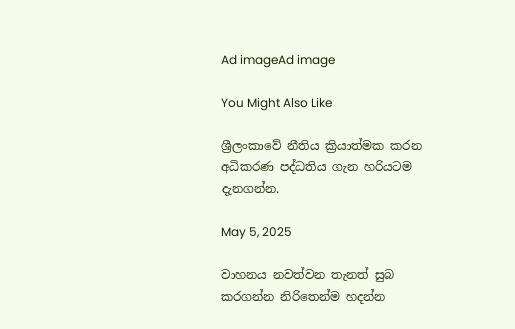Ad imageAd image

You Might Also Like

ශ්‍රීලංකාවේ නීතිය ක්‍රියාත්මක කරන අධිකරණ පද්ධතිය ගැන හරියටම දැනගන්න.

May 5, 2025

වාහනය නවත්වන තැනත් සුබ කරගන්න නිරිතෙන්ම හදන්න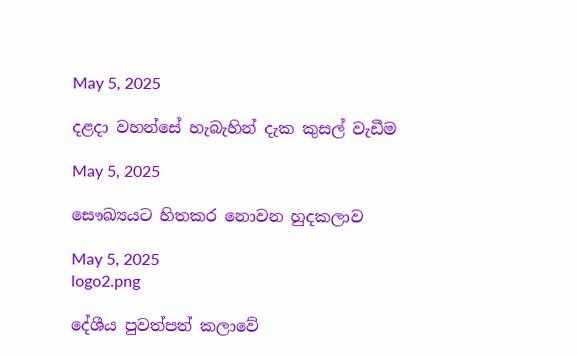May 5, 2025

දළදා වහන්සේ හැබැහින් දැක කුසල් වැඩීම

May 5, 2025

සෞඛ්‍යයට හිතකර නොවන හුදකලාව

May 5, 2025
logo2.png

දේශීය පුවත්පත් කලාවේ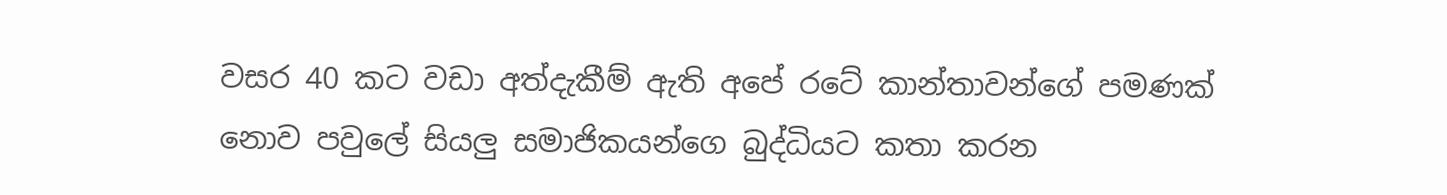වසර 40 කට වඩා අත්දැකීම් ඇති අපේ රටේ කාන්තාවන්ගේ පමණක් නොව පවුලේ සියලු සමාජිකයන්ගෙ බුද්ධියට කතා කරන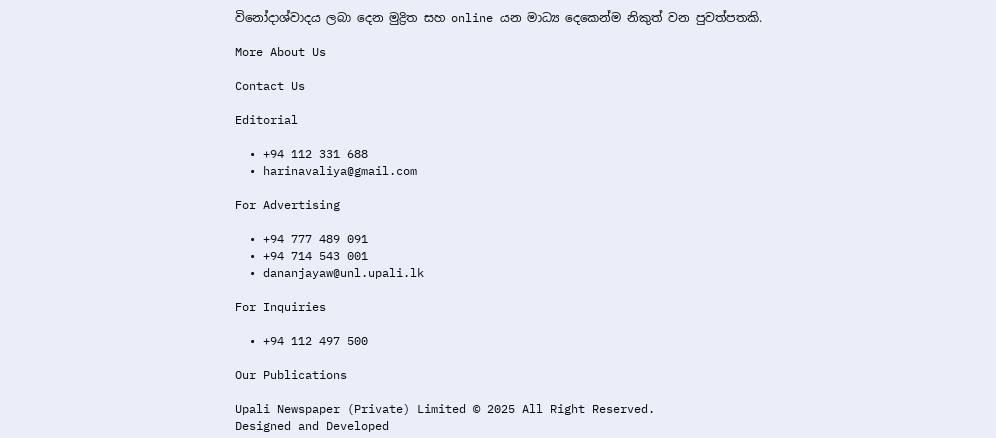විනෝදාශ්වාදය ලබා දෙන මුද්‍රිත සහ online යන මාධ්‍ය දෙකෙන්ම නිකුත් වන පුවත්පතකි.

More About Us

Contact Us

Editorial

  • +94 112 331 688
  • harinavaliya@gmail.com

For Advertising

  • +94 777 489 091
  • +94 714 543 001
  • dananjayaw@unl.upali.lk

For Inquiries

  • +94 112 497 500

Our Publications

Upali Newspaper (Private) Limited © 2025 All Right Reserved.
Designed and Developed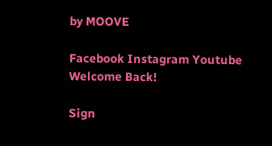by MOOVE

Facebook Instagram Youtube
Welcome Back!

Sign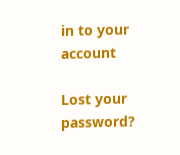in to your account

Lost your password?